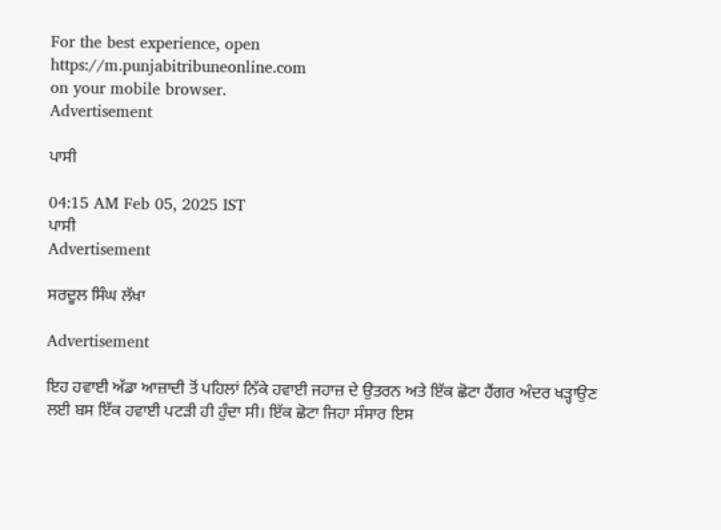For the best experience, open
https://m.punjabitribuneonline.com
on your mobile browser.
Advertisement

ਪਾਸੀ

04:15 AM Feb 05, 2025 IST
ਪਾਸੀ
Advertisement

ਸਰਦੂਲ ਸਿੰਘ ਲੱਖਾ

Advertisement

ਇਹ ਹਵਾਈ ਅੱਡਾ ਆਜ਼ਾਦੀ ਤੋਂ ਪਹਿਲਾਂ ਨਿੱਕੇ ਹਵਾਈ ਜਹਾਜ਼ ਦੇ ਉਤਰਨ ਅਤੇ ਇੱਕ ਛੋਟਾ ਹੈਂਗਰ ਅੰਦਰ ਖੜ੍ਹਾਉਣ ਲਈ ਬਸ ਇੱਕ ਹਵਾਈ ਪਟੜੀ ਹੀ ਹੁੰਦਾ ਸੀ। ਇੱਕ ਛੋਟਾ ਜਿਹਾ ਸੰਸਾਰ ਇਸ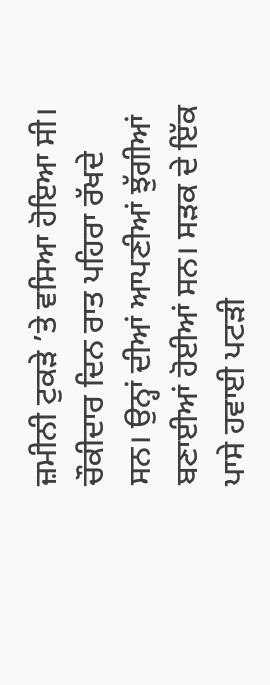ਜ਼ਮੀਨੀ ਟੁਕੜੇ ’ਤੇ ਵਸਿਆ ਹੋਇਆ ਸੀ। ਚੌਕੀਦਾਰ ਦਿਨ ਰਾਤ ਪਹਿਰਾ ਰੱਖਦੇ ਸਨ। ਉਨ੍ਹਾਂ ਦੀਆਂ ਆਪਣੀਆਂ ਝੁੱਗੀਆਂ ਬਣਾਈਆਂ ਹੋਈਆਂ ਸਨ। ਸੜਕ ਦੇ ਇੱਕ ਪਾਸੇ ਹਵਾਈ ਪਟੜੀ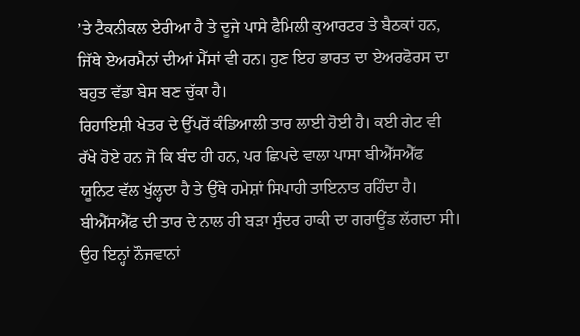’ਤੇ ਟੈਕਨੀਕਲ ਏਰੀਆ ਹੈ ਤੇ ਦੂਜੇ ਪਾਸੇ ਫੈਮਿਲੀ ਕੁਆਰਟਰ ਤੇ ਬੈਠਕਾਂ ਹਨ, ਜਿੱਥੇ ਏਅਰਮੈਨਾਂ ਦੀਆਂ ਮੈੱਸਾਂ ਵੀ ਹਨ। ਹੁਣ ਇਹ ਭਾਰਤ ਦਾ ਏਅਰਫੋਰਸ ਦਾ ਬਹੁਤ ਵੱਡਾ ਬੇਸ ਬਣ ਚੁੱਕਾ ਹੈ।
ਰਿਹਾਇਸ਼ੀ ਖੇਤਰ ਦੇ ਉੱਪਰੋਂ ਕੰਡਿਆਲੀ ਤਾਰ ਲਾਈ ਹੋਈ ਹੈ। ਕਈ ਗੇਟ ਵੀ ਰੱਖੇ ਹੋਏ ਹਨ ਜੋ ਕਿ ਬੰਦ ਹੀ ਹਨ, ਪਰ ਛਿਪਦੇ ਵਾਲਾ ਪਾਸਾ ਬੀਐੱਸਐੱਫ ਯੂਨਿਟ ਵੱਲ ਖੁੱਲ੍ਹਦਾ ਹੈ ਤੇ ਉੱਥੇ ਹਮੇਸ਼ਾਂ ਸਿਪਾਹੀ ਤਾਇਨਾਤ ਰਹਿੰਦਾ ਹੈ। ਬੀਐੱਸਐੱਫ ਦੀ ਤਾਰ ਦੇ ਨਾਲ ਹੀ ਬੜਾ ਸੁੰਦਰ ਹਾਕੀ ਦਾ ਗਰਾਊਂਡ ਲੱਗਦਾ ਸੀ। ਉਹ ਇਨ੍ਹਾਂ ਨੌਜਵਾਨਾਂ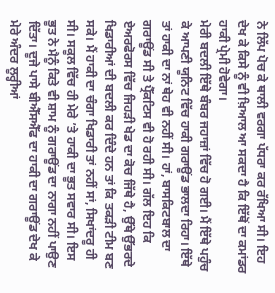ਨੇ ਲਿੱਪ ਪੋਚ ਕੇ ਥਾਲੀ ਵਰਗਾ ਪੱਧਰਾ ਕਰ ਰੱਖਿਆ ਸੀ। ਇਹ ਦੇਖ ਕੇ ਕਿਸੇ ਨੂੰ ਵੀ ਖ਼ਿਆਲ ਆ ਸਕਦਾ ਹੈ ਕਿ ਇੱਥੋਂ ਦਾ ਕਮਾਂਡਰ ਹਾਕੀ ਪ੍ਰੇਮੀ ਹੋਵੇਗਾ।
ਮੇਰੀ ਬਦਲੀ ਇੱਥੇ ਬੰਬਰ ਜਹਾਜ਼ਾਂ ਵਿੱਚ ਹੋ ਗਈ। ਮੈਂ ਇੱਥੇ ਪਹੁੰਚ ਕੇ ਆਪਣੀ ਯੂਨਿਟ ਵਿੱਚ ਹਾਕੀ ਗਰਾਊਂਡ ਭਾਲਦਾ ਰਿਹਾ। ਇੱਥੇ ਤਾਂ ਹਾਕੀ ਦਾ ਨਾਂ ਥੇਹ ਵੀ ਨਹੀਂ ਸੀ। ਹਾਂ, ਬਾਸਕਿਟਬਾਲ ਦਾ ਗਰਾਊਂਡ ਸੀ ਤੇ ਪ੍ਰੈੱਕਟਿਸ ਵੀ ਹੋ ਰਹੀ ਸੀ। ਗੱਲ ਇਹ ਕਿ ਏਅਰਫੋਰਸ ਵਿੱਚ ਜਿਹੜੀ ਖੇਡ ਦਾ ਕੋਚ ਜਿੱਥੇ ਹੈ, ਉੱਥੇ ਉੱਭਰਦੇ ਖਿਡਾਰੀਆਂ ਦੀ ਬਦਲੀ ਕਰ ਦਿੰਦੇ ਹਨ ਤਾਂ ਕਿ ਤਕੜੀ ਟੀਮ ਬਣ ਸਕੇ। ਮੈਂ ਹਾਕੀ ਦਾ ਚੰਗਾ ਖਿਡਾਰੀ ਤਾਂ ਨਹੀਂ ਸਾਂ, ਸਿਖਾਂਦਰੂ ਹੀ ਸੀ। ਸਕੂਲ ਵਿੱਚ ਹੀ ਮੇਰੇ ’ਤੇ ਹਾਕੀ ਦਾ ਭੂਤ ਸਵਾਰ ਸੀ। ਇਸ ਭੂਤ ਨੇ ਮੈਨੂੰ ਕਿਤੇ ਵੀ ਸ਼ਾਮ ਨੂੰ ਗਰਾਊਂਡ ਦਾ ਨਾਗਾ ਨਹੀਂ ਪਾਉਣ ਦਿੱਤਾ। ਦੂਜੇ ਪਾਸੇ ਬੀਐੱਸਐੱਫ ਦਾ ਹਾਕੀ ਦਾ ਗਰਾਊਂਡ ਦੇਖ ਕੇ ਮੇਰੇ ਅੰਦਰ ਲੂਰ੍ਹੀਆਂ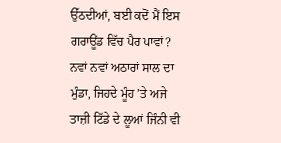ਉੱਠਦੀਆਂ, ਬਈ ਕਦੋਂ ਮੈਂ ਇਸ ਗਰਾਊਂਡ ਵਿੱਚ ਪੈਰ ਪਾਵਾਂ? ਨਵਾਂ ਨਵਾਂ ਅਠਾਰਾਂ ਸਾਲ ਦਾ ਮੁੰਡਾ, ਜਿਹਦੇ ਮੂੰਹ ’ਤੇ ਅਜੇ ਤਾਜ਼ੀ ਟਿੱਡੇ ਦੇ ਲੂਆਂ ਜਿੰਨੀ ਵੀ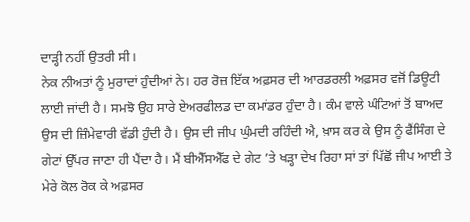ਦਾੜ੍ਹੀ ਨਹੀਂ ਉਤਰੀ ਸੀ।
ਨੇਕ ਨੀਅਤਾਂ ਨੂੰ ਮੁਰਾਦਾਂ ਹੁੰਦੀਆਂ ਨੇ। ਹਰ ਰੋਜ਼ ਇੱਕ ਅਫ਼ਸਰ ਦੀ ਆਰਡਰਲੀ ਅਫ਼ਸਰ ਵਜੋਂ ਡਿਊਟੀ ਲਾਈ ਜਾਂਦੀ ਹੈ। ਸਮਝੋ ਉਹ ਸਾਰੇ ਏਅਰਫੀਲਡ ਦਾ ਕਮਾਂਡਰ ਹੁੰਦਾ ਹੈ। ਕੰਮ ਵਾਲੇ ਘੰਟਿਆਂ ਤੋਂ ਬਾਅਦ ਉਸ ਦੀ ਜ਼ਿੰਮੇਵਾਰੀ ਵੱਡੀ ਹੁੰਦੀ ਹੈ। ਉਸ ਦੀ ਜੀਪ ਘੁੰਮਦੀ ਰਹਿੰਦੀ ਐ, ਖ਼ਾਸ ਕਰ ਕੇ ਉਸ ਨੂੰ ਫੈਂਸਿੰਗ ਦੇ ਗੇਟਾਂ ਉੱਪਰ ਜਾਣਾ ਹੀ ਪੈਂਦਾ ਹੈ। ਮੈਂ ਬੀਐੱਸਐੱਫ ਦੇ ਗੇਟ ’ਤੇ ਖੜ੍ਹਾ ਦੇਖ ਰਿਹਾ ਸਾਂ ਤਾਂ ਪਿੱਛੋਂ ਜੀਪ ਆਈ ਤੇ ਮੇਰੇ ਕੋਲ ਰੋਕ ਕੇ ਅਫ਼ਸਰ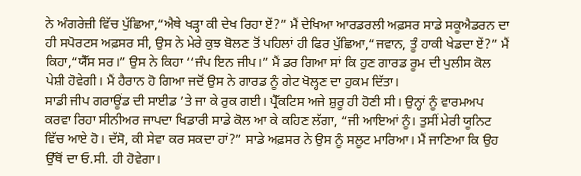ਨੇ ਅੰਗਰੇਜ਼ੀ ਵਿੱਚ ਪੁੱਛਿਆ,“ਐਥੇ ਖੜ੍ਹਾ ਕੀ ਦੇਖ ਰਿਹਾ ਏਂ?” ਮੈਂ ਦੇਖਿਆ ਆਰਡਰਲੀ ਅਫ਼ਸਰ ਸਾਡੇ ਸਕੂਐਡਰਨ ਦਾ ਹੀ ਸਪੋਰਟਸ ਅਫ਼ਸਰ ਸੀ, ਉਸ ਨੇ ਮੇਰੇ ਕੁਝ ਬੋਲਣ ਤੋਂ ਪਹਿਲਾਂ ਹੀ ਫਿਰ ਪੁੱਛਿਆ,“ਜਵਾਨ, ਤੂੰ ਹਾਕੀ ਖੇਡਦਾ ਏਂ?” ਮੈਂ ਕਿਹਾ,“ਯੈੱਸ ਸਰ।” ਉਸ ਨੇ ਕਿਹਾ ‘‘ਜੰਪ ਇਨ ਜੀਪ।” ਮੈਂ ਡਰ ਗਿਆ ਸਾਂ ਕਿ ਹੁਣ ਗਾਰਡ ਰੂਮ ਦੀ ਪੁਲੀਸ ਕੋਲ ਪੇਸ਼ੀ ਹੋਵੇਗੀ। ਮੈਂ ਹੈਰਾਨ ਹੋ ਗਿਆ ਜਦੋਂ ਉਸ ਨੇ ਗਾਰਡ ਨੂੰ ਗੇਟ ਖੋਲ੍ਹਣ ਦਾ ਹੁਕਮ ਦਿੱਤਾ।
ਸਾਡੀ ਜੀਪ ਗਰਾਊਂਡ ਦੀ ਸਾਈਡ ’ਤੇ ਜਾ ਕੇ ਰੁਕ ਗਈ। ਪ੍ਰੈੱਕਟਿਸ ਅਜੇ ਸ਼ੁਰੂ ਹੀ ਹੋਣੀ ਸੀ। ਉਨ੍ਹਾਂ ਨੂੰ ਵਾਰਮਅਪ ਕਰਵਾ ਰਿਹਾ ਸੀਨੀਅਰ ਜਾਪਦਾ ਖਿਡਾਰੀ ਸਾਡੇ ਕੋਲ ਆ ਕੇ ਕਹਿਣ ਲੱਗਾ, “ਜੀ ਆਇਆਂ ਨੂੰ। ਤੁਸੀਂ ਮੇਰੀ ਯੂਨਿਟ ਵਿੱਚ ਆਏ ਹੋ। ਦੱਸੋ, ਕੀ ਸੇਵਾ ਕਰ ਸਕਦਾ ਹਾਂ?” ਸਾਡੇ ਅਫ਼ਸਰ ਨੇ ਉਸ ਨੂੰ ਸਲੂਟ ਮਾਰਿਆ। ਮੈਂ ਜਾਣਿਆ ਕਿ ਉਹ ਉੱਥੋਂ ਦਾ ਓ.ਸੀ. ਹੀ ਹੋਵੇਗਾ।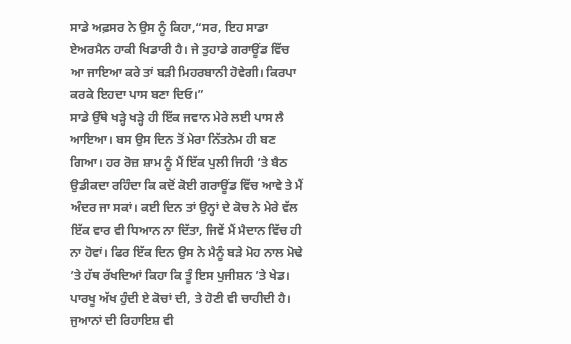ਸਾਡੇ ਅਫ਼ਸਰ ਨੇ ਉਸ ਨੂੰ ਕਿਹਾ,“ਸਰ, ਇਹ ਸਾਡਾ ਏਅਰਮੈਨ ਹਾਕੀ ਖਿਡਾਰੀ ਹੈ। ਜੇ ਤੁਹਾਡੇ ਗਰਾਊਂਡ ਵਿੱਚ ਆ ਜਾਇਆ ਕਰੇ ਤਾਂ ਬੜੀ ਮਿਹਰਬਾਨੀ ਹੋਵੇਗੀ। ਕਿਰਪਾ ਕਰਕੇ ਇਹਦਾ ਪਾਸ ਬਣਾ ਦਿਓ।”
ਸਾਡੇ ਉੱਥੇ ਖੜ੍ਹੇ ਖੜ੍ਹੇ ਹੀ ਇੱਕ ਜਵਾਨ ਮੇਰੇ ਲਈ ਪਾਸ ਲੈ ਆਇਆ। ਬਸ ਉਸ ਦਿਨ ਤੋਂ ਮੇਰਾ ਨਿੱਤਨੇਮ ਹੀ ਬਣ ਗਿਆ। ਹਰ ਰੋਜ਼ ਸ਼ਾਮ ਨੂੰ ਮੈਂ ਇੱਕ ਪੁਲੀ ਜਿਹੀ ’ਤੇ ਬੈਠ ਉਡੀਕਦਾ ਰਹਿੰਦਾ ਕਿ ਕਦੋਂ ਕੋਈ ਗਰਾਊਂਡ ਵਿੱਚ ਆਵੇ ਤੇ ਮੈਂ ਅੰਦਰ ਜਾ ਸਕਾਂ। ਕਈ ਦਿਨ ਤਾਂ ਉਨ੍ਹਾਂ ਦੇ ਕੋਚ ਨੇ ਮੇਰੇ ਵੱਲ ਇੱਕ ਵਾਰ ਵੀ ਧਿਆਨ ਨਾ ਦਿੱਤਾ, ਜਿਵੇਂ ਮੈਂ ਮੈਦਾਨ ਵਿੱਚ ਹੀ ਨਾ ਹੋਵਾਂ। ਫਿਰ ਇੱਕ ਦਿਨ ਉਸ ਨੇ ਮੈਨੂੰ ਬੜੇ ਮੋਹ ਨਾਲ ਮੋਢੇ ’ਤੇ ਹੱਥ ਰੱਖਦਿਆਂ ਕਿਹਾ ਕਿ ਤੂੰ ਇਸ ਪੁਜੀਸ਼ਨ ’ਤੇ ਖੇਡ। ਪਾਰਖੂ ਅੱਖ ਹੁੰਦੀ ਏ ਕੋਚਾਂ ਦੀ, ਤੇ ਹੋਣੀ ਵੀ ਚਾਹੀਦੀ ਹੈ।
ਜੁਆਨਾਂ ਦੀ ਰਿਹਾਇਸ਼ ਵੀ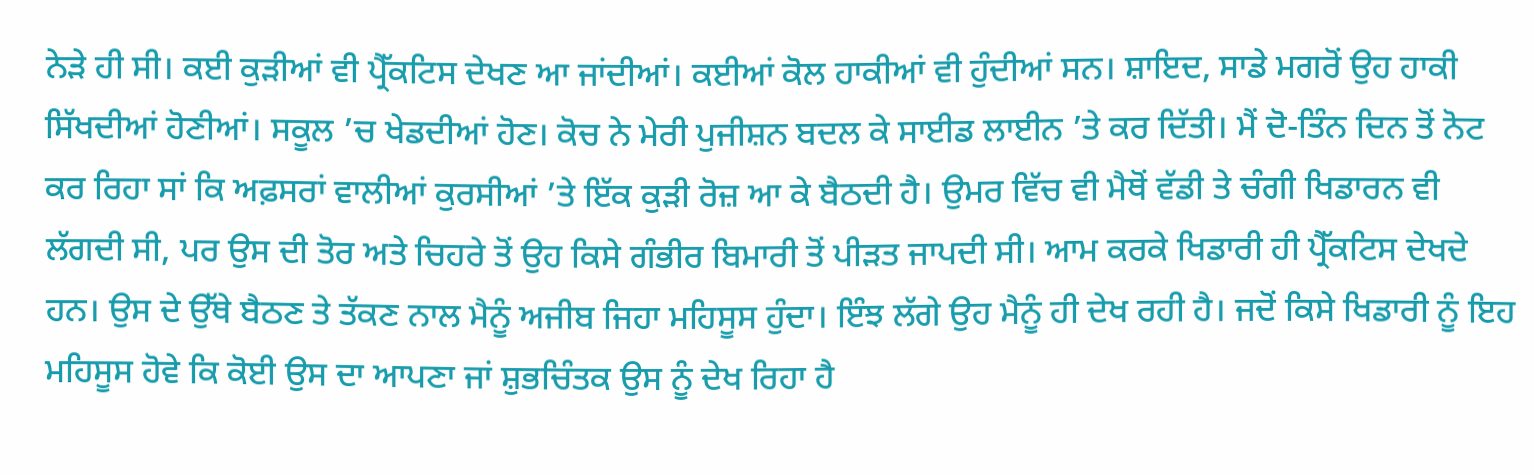ਨੇੜੇ ਹੀ ਸੀ। ਕਈ ਕੁੜੀਆਂ ਵੀ ਪ੍ਰੈੱਕਟਿਸ ਦੇਖਣ ਆ ਜਾਂਦੀਆਂ। ਕਈਆਂ ਕੋਲ ਹਾਕੀਆਂ ਵੀ ਹੁੰਦੀਆਂ ਸਨ। ਸ਼ਾਇਦ, ਸਾਡੇ ਮਗਰੋਂ ਉਹ ਹਾਕੀ ਸਿੱਖਦੀਆਂ ਹੋਣੀਆਂ। ਸਕੂਲ ’ਚ ਖੇਡਦੀਆਂ ਹੋਣ। ਕੋਚ ਨੇ ਮੇਰੀ ਪੁਜੀਸ਼ਨ ਬਦਲ ਕੇ ਸਾਈਡ ਲਾਈਨ ’ਤੇ ਕਰ ਦਿੱਤੀ। ਮੈਂ ਦੋ-ਤਿੰਨ ਦਿਨ ਤੋਂ ਨੋਟ ਕਰ ਰਿਹਾ ਸਾਂ ਕਿ ਅਫ਼ਸਰਾਂ ਵਾਲੀਆਂ ਕੁਰਸੀਆਂ ’ਤੇ ਇੱਕ ਕੁੜੀ ਰੋਜ਼ ਆ ਕੇ ਬੈਠਦੀ ਹੈ। ਉਮਰ ਵਿੱਚ ਵੀ ਮੈਥੋਂ ਵੱਡੀ ਤੇ ਚੰਗੀ ਖਿਡਾਰਨ ਵੀ ਲੱਗਦੀ ਸੀ, ਪਰ ਉਸ ਦੀ ਤੋਰ ਅਤੇ ਚਿਹਰੇ ਤੋਂ ਉਹ ਕਿਸੇ ਗੰਭੀਰ ਬਿਮਾਰੀ ਤੋਂ ਪੀੜਤ ਜਾਪਦੀ ਸੀ। ਆਮ ਕਰਕੇ ਖਿਡਾਰੀ ਹੀ ਪ੍ਰੈੱਕਟਿਸ ਦੇਖਦੇ ਹਨ। ਉਸ ਦੇ ਉੱਥੇ ਬੈਠਣ ਤੇ ਤੱਕਣ ਨਾਲ ਮੈਨੂੰ ਅਜੀਬ ਜਿਹਾ ਮਹਿਸੂਸ ਹੁੰਦਾ। ਇੰਝ ਲੱਗੇ ਉਹ ਮੈਨੂੰ ਹੀ ਦੇਖ ਰਹੀ ਹੈ। ਜਦੋਂ ਕਿਸੇ ਖਿਡਾਰੀ ਨੂੰ ਇਹ ਮਹਿਸੂਸ ਹੋਵੇ ਕਿ ਕੋਈ ਉਸ ਦਾ ਆਪਣਾ ਜਾਂ ਸ਼ੁਭਚਿੰਤਕ ਉਸ ਨੂੰ ਦੇਖ ਰਿਹਾ ਹੈ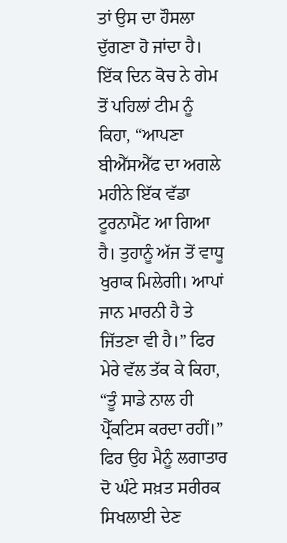ਤਾਂ ਉਸ ਦਾ ਹੌਸਲਾ ਦੁੱਗਣਾ ਹੋ ਜਾਂਦਾ ਹੈ।
ਇੱਕ ਦਿਨ ਕੋਚ ਨੇ ਗੇਮ ਤੋਂ ਪਹਿਲਾਂ ਟੀਮ ਨੂੰ ਕਿਹਾ, “ਆਪਣਾ ਬੀਐੱਸਐੱਫ ਦਾ ਅਗਲੇ ਮਹੀਨੇ ਇੱਕ ਵੱਡਾ ਟੂਰਨਾਮੈਂਟ ਆ ਗਿਆ ਹੈ। ਤੁਹਾਨੂੰ ਅੱਜ ਤੋਂ ਵਾਧੂ ਖੁਰਾਕ ਮਿਲੇਗੀ। ਆਪਾਂ ਜਾਨ ਮਾਰਨੀ ਹੈ ਤੇ ਜਿੱਤਣਾ ਵੀ ਹੈ।” ਫਿਰ ਮੇਰੇ ਵੱਲ ਤੱਕ ਕੇ ਕਿਹਾ, “ਤੂੰ ਸਾਡੇ ਨਾਲ ਹੀ ਪ੍ਰੈੱਕਟਿਸ ਕਰਦਾ ਰਹੀਂ।” ਫਿਰ ਉਹ ਮੈਨੂੰ ਲਗਾਤਾਰ ਦੋ ਘੰਟੇ ਸਖ਼ਤ ਸਰੀਰਕ ਸਿਖਲਾਈ ਦੇਣ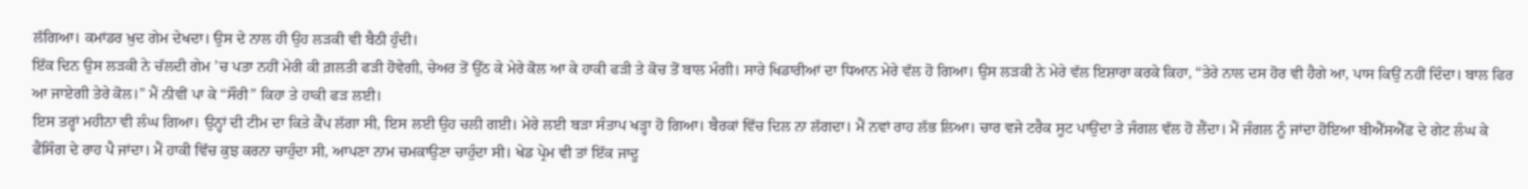ਲੱਗਿਆ। ਕਮਾਂਡਰ ਖ਼ੁਦ ਗੇਮ ਦੇਖਦਾ। ਉਸ ਦੇ ਨਾਲ ਹੀ ਉਹ ਲੜਕੀ ਵੀ ਬੈਠੀ ਹੁੰਦੀ।
ਇੱਕ ਦਿਨ ਉਸ ਲੜਕੀ ਨੇ ਚੱਲਦੀ ਗੇਮ ’ਚ ਪਤਾ ਨਹੀਂ ਮੇਰੀ ਕੀ ਗ਼ਲਤੀ ਫੜੀ ਹੋਵੇਗੀ, ਚੇਅਰ ਤੋਂ ਉੱਠ ਕੇ ਮੇਰੇ ਕੋਲ ਆ ਕੇ ਹਾਕੀ ਫੜੀ ਤੇ ਕੋਚ ਤੋਂ ਬਾਲ ਮੰਗੀ। ਸਾਰੇ ਖਿਡਾਰੀਆਂ ਦਾ ਧਿਆਨ ਮੇਰੇ ਵੱਲ ਹੋ ਗਿਆ। ਉਸ ਲੜਕੀ ਨੇ ਮੇਰੇ ਵੱਲ ਇਸ਼ਾਰਾ ਕਰਕੇ ਕਿਹਾ, “ਤੇਰੇ ਨਾਲ ਦਸ ਹੋਰ ਵੀ ਹੈਗੇ ਆ, ਪਾਸ ਕਿਉਂ ਨਹੀਂ ਦਿੰਦਾ। ਬਾਲ ਫਿਰ ਆ ਜਾਏਗੀ ਤੇਰੇ ਕੋਲ।” ਮੈਂ ਨੀਵੀਂ ਪਾ ਕੇ “ਸੌਰੀ” ਕਿਹਾ ਤੇ ਹਾਕੀ ਫੜ ਲਈ।
ਇਸ ਤਰ੍ਹਾਂ ਮਹੀਨਾ ਵੀ ਲੰਘ ਗਿਆ। ਉਨ੍ਹਾਂ ਦੀ ਟੀਮ ਦਾ ਕਿਤੇ ਕੈਂਪ ਲੱਗਾ ਸੀ, ਇਸ ਲਈ ਉਹ ਚਲੀ ਗਈ। ਮੇਰੇ ਲਈ ਬੜਾ ਸੰਤਾਪ ਖੜ੍ਹਾ ਹੋ ਗਿਆ। ਬੈਰਕਾਂ ਵਿੱਚ ਦਿਲ ਨਾ ਲੱਗਦਾ। ਮੈਂ ਨਵਾਂ ਰਾਹ ਲੱਭ ਲਿਆ। ਚਾਰ ਵਜੇ ਟਰੈਕ ਸੂਟ ਪਾਉਂਦਾ ਤੇ ਜੰਗਲ ਵੱਲ ਹੋ ਲੈਂਦਾ। ਮੈਂ ਜੰਗਲ ਨੂੰ ਜਾਂਦਾ ਹੋਇਆ ਬੀਐੱਸਐੱਫ ਦੇ ਗੇਟ ਲੰਘ ਕੇ ਫੈਂਸਿੰਗ ਦੇ ਰਾਹ ਪੈ ਜਾਂਦਾ। ਮੈਂ ਹਾਕੀ ਵਿੱਚ ਕੁਝ ਕਰਨਾ ਚਾਹੁੰਦਾ ਸੀ, ਆਪਣਾ ਨਾਮ ਚਮਕਾਉਣਾ ਚਾਹੁੰਦਾ ਸੀ। ਖੇਡ ਪ੍ਰੇਮ ਵੀ ਤਾਂ ਇੱਕ ਜਾਦੂ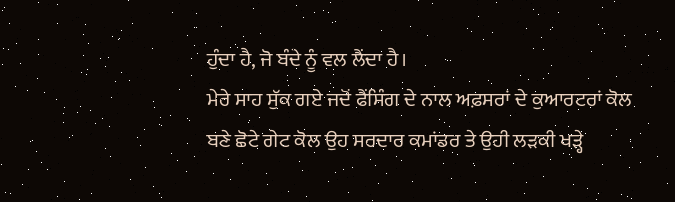ਹੁੰਦਾ ਹੈ, ਜੋ ਬੰਦੇ ਨੂੰ ਵਲ ਲੈਂਦਾ ਹੈ।
ਮੇਰੇ ਸਾਹ ਸੁੱਕ ਗਏ ਜਦੋਂ ਫੈਂਸਿੰਗ ਦੇ ਨਾਲ ਅਫ਼ਸਰਾਂ ਦੇ ਕੁਆਰਟਰਾਂ ਕੋਲ ਬਣੇ ਛੋਟੇ ਗੇਟ ਕੋਲ ਉਹ ਸਰਦਾਰ ਕਮਾਂਡਰ ਤੇ ਉਹੀ ਲੜਕੀ ਖੜ੍ਹੇ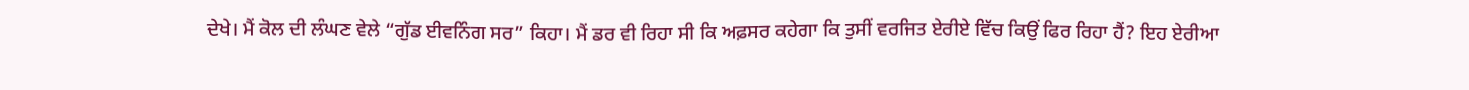ਦੇਖੇ। ਮੈਂ ਕੋਲ ਦੀ ਲੰਘਣ ਵੇਲੇ “ਗੁੱਡ ਈਵਨਿੰਗ ਸਰ” ਕਿਹਾ। ਮੈਂ ਡਰ ਵੀ ਰਿਹਾ ਸੀ ਕਿ ਅਫ਼ਸਰ ਕਹੇਗਾ ਕਿ ਤੁਸੀਂ ਵਰਜਿਤ ਏਰੀਏ ਵਿੱਚ ਕਿਉਂ ਫਿਰ ਰਿਹਾ ਹੈਂ? ਇਹ ਏਰੀਆ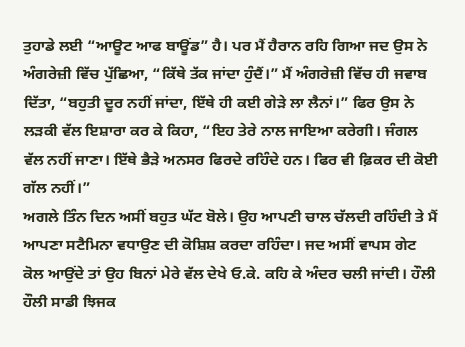ਤੁਹਾਡੇ ਲਈ “ਆਊਟ ਆਫ ਬਾਊਂਡ” ਹੈ। ਪਰ ਮੈਂ ਹੈਰਾਨ ਰਹਿ ਗਿਆ ਜਦ ਉਸ ਨੇ ਅੰਗਰੇਜ਼ੀ ਵਿੱਚ ਪੁੱਛਿਆ, “ਕਿੱਥੇ ਤੱਕ ਜਾਂਦਾ ਹੁੰਦੈਂ।” ਮੈਂ ਅੰਗਰੇਜ਼ੀ ਵਿੱਚ ਹੀ ਜਵਾਬ ਦਿੱਤਾ, “ਬਹੁਤੀ ਦੂਰ ਨਹੀਂ ਜਾਂਦਾ, ਇੱਥੇ ਹੀ ਕਈ ਗੇੜੇ ਲਾ ਲੈਨਾਂ।” ਫਿਰ ਉਸ ਨੇ ਲੜਕੀ ਵੱਲ ਇਸ਼ਾਰਾ ਕਰ ਕੇ ਕਿਹਾ, “ਇਹ ਤੇਰੇ ਨਾਲ ਜਾਇਆ ਕਰੇਗੀ। ਜੰਗਲ ਵੱਲ ਨਹੀਂ ਜਾਣਾ। ਇੱਥੇ ਭੈੜੇ ਅਨਸਰ ਫਿਰਦੇ ਰਹਿੰਦੇ ਹਨ। ਫਿਰ ਵੀ ਫ਼ਿਕਰ ਦੀ ਕੋਈ ਗੱਲ ਨਹੀਂ।”
ਅਗਲੇ ਤਿੰਨ ਦਿਨ ਅਸੀਂ ਬਹੁਤ ਘੱਟ ਬੋਲੇ। ਉਹ ਆਪਣੀ ਚਾਲ ਚੱਲਦੀ ਰਹਿੰਦੀ ਤੇ ਮੈਂ ਆਪਣਾ ਸਟੈਮਿਨਾ ਵਧਾਉਣ ਦੀ ਕੋਸ਼ਿਸ਼ ਕਰਦਾ ਰਹਿੰਦਾ। ਜਦ ਅਸੀਂ ਵਾਪਸ ਗੇਟ ਕੋਲ ਆਉਂਦੇ ਤਾਂ ਉਹ ਬਿਨਾਂ ਮੇਰੇ ਵੱਲ ਦੇਖੇ ਓ.ਕੇ. ਕਹਿ ਕੇ ਅੰਦਰ ਚਲੀ ਜਾਂਦੀ। ਹੌਲੀ ਹੌਲੀ ਸਾਡੀ ਝਿਜਕ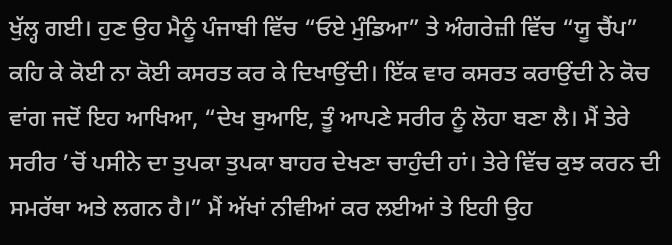ਖੁੱਲ੍ਹ ਗਈ। ਹੁਣ ਉਹ ਮੈਨੂੰ ਪੰਜਾਬੀ ਵਿੱਚ “ਓਏ ਮੁੰਡਿਆ” ਤੇ ਅੰਗਰੇਜ਼ੀ ਵਿੱਚ “ਯੂ ਚੈਂਪ” ਕਹਿ ਕੇ ਕੋਈ ਨਾ ਕੋਈ ਕਸਰਤ ਕਰ ਕੇ ਦਿਖਾਉਂਦੀ। ਇੱਕ ਵਾਰ ਕਸਰਤ ਕਰਾਉਂਦੀ ਨੇ ਕੋਚ ਵਾਂਗ ਜਦੋਂ ਇਹ ਆਖਿਆ, “ਦੇਖ ਬੁਆਇ, ਤੂੰ ਆਪਣੇ ਸਰੀਰ ਨੂੰ ਲੋਹਾ ਬਣਾ ਲੈ। ਮੈਂ ਤੇਰੇ ਸਰੀਰ ’ਚੋਂ ਪਸੀਨੇ ਦਾ ਤੁਪਕਾ ਤੁਪਕਾ ਬਾਹਰ ਦੇਖਣਾ ਚਾਹੁੰਦੀ ਹਾਂ। ਤੇਰੇ ਵਿੱਚ ਕੁਝ ਕਰਨ ਦੀ ਸਮਰੱਥਾ ਅਤੇ ਲਗਨ ਹੈ।” ਮੈਂ ਅੱਖਾਂ ਨੀਵੀਆਂ ਕਰ ਲਈਆਂ ਤੇ ਇਹੀ ਉਹ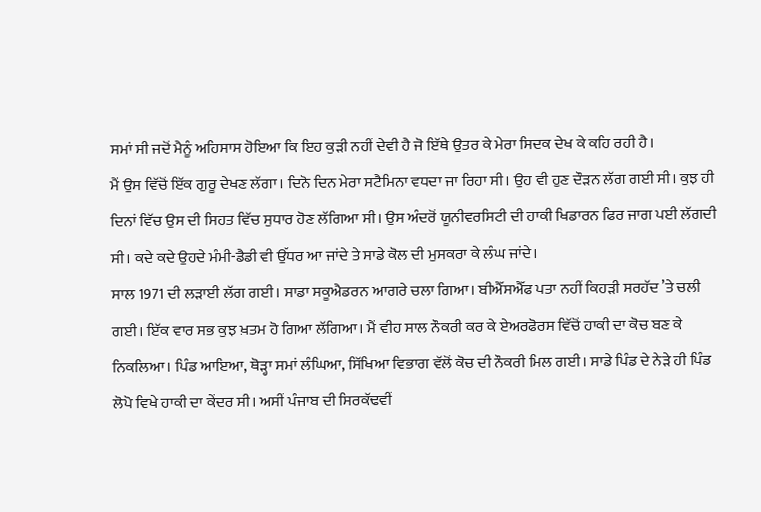ਸਮਾਂ ਸੀ ਜਦੋਂ ਮੈਨੂੰ ਅਹਿਸਾਸ ਹੋਇਆ ਕਿ ਇਹ ਕੁੜੀ ਨਹੀਂ ਦੇਵੀ ਹੈ ਜੋ ਇੱਥੇ ਉਤਰ ਕੇ ਮੇਰਾ ਸਿਦਕ ਦੇਖ ਕੇ ਕਹਿ ਰਹੀ ਹੈ।
ਮੈਂ ਉਸ ਵਿੱਚੋਂ ਇੱਕ ਗੁਰੂ ਦੇਖਣ ਲੱਗਾ। ਦਿਨੋ ਦਿਨ ਮੇਰਾ ਸਟੈਮਿਨਾ ਵਧਦਾ ਜਾ ਰਿਹਾ ਸੀ। ਉਹ ਵੀ ਹੁਣ ਦੌੜਨ ਲੱਗ ਗਈ ਸੀ। ਕੁਝ ਹੀ ਦਿਨਾਂ ਵਿੱਚ ਉਸ ਦੀ ਸਿਹਤ ਵਿੱਚ ਸੁਧਾਰ ਹੋਣ ਲੱਗਿਆ ਸੀ। ਉਸ ਅੰਦਰੋਂ ਯੂਨੀਵਰਸਿਟੀ ਦੀ ਹਾਕੀ ਖਿਡਾਰਨ ਫਿਰ ਜਾਗ ਪਈ ਲੱਗਦੀ ਸੀ। ਕਦੇ ਕਦੇ ਉਹਦੇ ਮੰਮੀ-ਡੈਡੀ ਵੀ ਉੱਧਰ ਆ ਜਾਂਦੇ ਤੇ ਸਾਡੇ ਕੋਲ ਦੀ ਮੁਸਕਰਾ ਕੇ ਲੰਘ ਜਾਂਦੇ।
ਸਾਲ 1971 ਦੀ ਲੜਾਈ ਲੱਗ ਗਈ। ਸਾਡਾ ਸਕੂਐਡਰਨ ਆਗਰੇ ਚਲਾ ਗਿਆ। ਬੀਐੱਸਐੱਫ ਪਤਾ ਨਹੀਂ ਕਿਹੜੀ ਸਰਹੱਦ ’ਤੇ ਚਲੀ ਗਈ। ਇੱਕ ਵਾਰ ਸਭ ਕੁਝ ਖ਼ਤਮ ਹੋ ਗਿਆ ਲੱਗਿਆ। ਮੈਂ ਵੀਹ ਸਾਲ ਨੌਕਰੀ ਕਰ ਕੇ ਏਅਰਫੋਰਸ ਵਿੱਚੋਂ ਹਾਕੀ ਦਾ ਕੋਚ ਬਣ ਕੇ ਨਿਕਲਿਆ। ਪਿੰਡ ਆਇਆ, ਥੋੜ੍ਹਾ ਸਮਾਂ ਲੰਘਿਆ, ਸਿੱਖਿਆ ਵਿਭਾਗ ਵੱਲੋਂ ਕੋਚ ਦੀ ਨੌਕਰੀ ਮਿਲ ਗਈ। ਸਾਡੇ ਪਿੰਡ ਦੇ ਨੇੜੇ ਹੀ ਪਿੰਡ ਲੋਪੋ ਵਿਖੇ ਹਾਕੀ ਦਾ ਕੇਂਦਰ ਸੀ। ਅਸੀਂ ਪੰਜਾਬ ਦੀ ਸਿਰਕੱਢਵੀਂ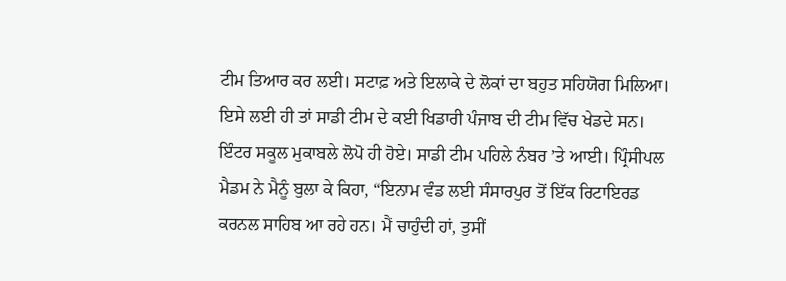ਟੀਮ ਤਿਆਰ ਕਰ ਲਈ। ਸਟਾਫ਼ ਅਤੇ ਇਲਾਕੇ ਦੇ ਲੋਕਾਂ ਦਾ ਬਹੁਤ ਸਹਿਯੋਗ ਮਿਲਿਆ। ਇਸੇ ਲਈ ਹੀ ਤਾਂ ਸਾਡੀ ਟੀਮ ਦੇ ਕਈ ਖਿਡਾਰੀ ਪੰਜਾਬ ਦੀ ਟੀਮ ਵਿੱਚ ਖੇਡਦੇ ਸਨ।
ਇੰਟਰ ਸਕੂਲ ਮੁਕਾਬਲੇ ਲੋਪੋ ਹੀ ਹੋਏ। ਸਾਡੀ ਟੀਮ ਪਹਿਲੇ ਨੰਬਰ ’ਤੇ ਆਈ। ਪ੍ਰਿੰਸੀਪਲ ਮੈਡਮ ਨੇ ਮੈਨੂੰ ਬੁਲਾ ਕੇ ਕਿਹਾ, “ਇਨਾਮ ਵੰਡ ਲਈ ਸੰਸਾਰਪੁਰ ਤੋਂ ਇੱਕ ਰਿਟਾਇਰਡ ਕਰਨਲ ਸਾਹਿਬ ਆ ਰਹੇ ਹਨ। ਮੈਂ ਚਾਹੁੰਦੀ ਹਾਂ, ਤੁਸੀਂ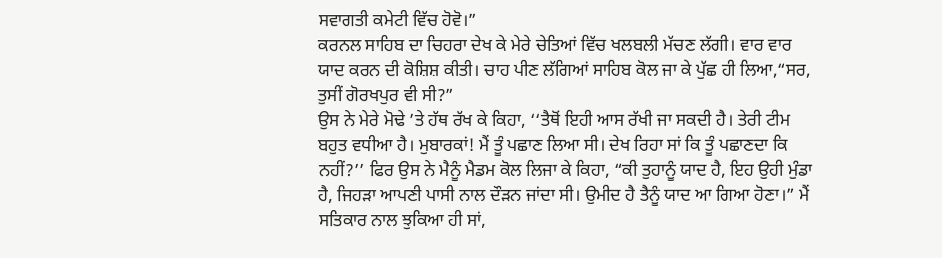ਸਵਾਗਤੀ ਕਮੇਟੀ ਵਿੱਚ ਹੋਵੋ।”
ਕਰਨਲ ਸਾਹਿਬ ਦਾ ਚਿਹਰਾ ਦੇਖ ਕੇ ਮੇਰੇ ਚੇਤਿਆਂ ਵਿੱਚ ਖਲਬਲੀ ਮੱਚਣ ਲੱਗੀ। ਵਾਰ ਵਾਰ ਯਾਦ ਕਰਨ ਦੀ ਕੋਸ਼ਿਸ਼ ਕੀਤੀ। ਚਾਹ ਪੀਣ ਲੱਗਿਆਂ ਸਾਹਿਬ ਕੋਲ ਜਾ ਕੇ ਪੁੱਛ ਹੀ ਲਿਆ,“ਸਰ, ਤੁਸੀਂ ਗੋਰਖਪੁਰ ਵੀ ਸੀ?”
ਉਸ ਨੇ ਮੇਰੇ ਮੋਢੇ ’ਤੇ ਹੱਥ ਰੱਖ ਕੇ ਕਿਹਾ, ‘‘ਤੈਥੋਂ ਇਹੀ ਆਸ ਰੱਖੀ ਜਾ ਸਕਦੀ ਹੈ। ਤੇਰੀ ਟੀਮ ਬਹੁਤ ਵਧੀਆ ਹੈ। ਮੁਬਾਰਕਾਂ! ਮੈਂ ਤੂੰ ਪਛਾਣ ਲਿਆ ਸੀ। ਦੇਖ ਰਿਹਾ ਸਾਂ ਕਿ ਤੂੰ ਪਛਾਣਦਾ ਕਿ ਨਹੀਂ?’’ ਫਿਰ ਉਸ ਨੇ ਮੈਨੂੰ ਮੈਡਮ ਕੋਲ ਲਿਜਾ ਕੇ ਕਿਹਾ, “ਕੀ ਤੁਹਾਨੂੰ ਯਾਦ ਹੈ, ਇਹ ਉਹੀ ਮੁੰਡਾ ਹੈ, ਜਿਹੜਾ ਆਪਣੀ ਪਾਸੀ ਨਾਲ ਦੌੜਨ ਜਾਂਦਾ ਸੀ। ਉਮੀਦ ਹੈ ਤੈਨੂੰ ਯਾਦ ਆ ਗਿਆ ਹੋਣਾ।” ਮੈਂ ਸਤਿਕਾਰ ਨਾਲ ਝੁਕਿਆ ਹੀ ਸਾਂ,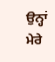ਉਨ੍ਹਾਂ ਮੇਰੇ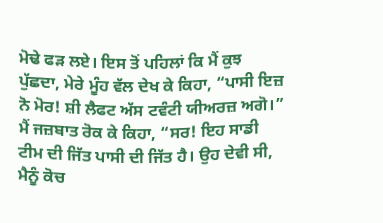ਮੋਢੇ ਫੜ ਲਏ। ਇਸ ਤੋਂ ਪਹਿਲਾਂ ਕਿ ਮੈਂ ਕੁਝ ਪੁੱਛਦਾ, ਮੇਰੇ ਮੂੰਹ ਵੱਲ ਦੇਖ ਕੇ ਕਿਹਾ, “ਪਾਸੀ ਇਜ਼ ਨੋ ਮੋਰ! ਸ਼ੀ ਲੈਫਟ ਅੱਸ ਟਵੰਟੀ ਯੀਅਰਜ਼ ਅਗੋ।” ਮੈਂ ਜਜ਼ਬਾਤ ਰੋਕ ਕੇ ਕਿਹਾ, “ਸਰ! ਇਹ ਸਾਡੀ ਟੀਮ ਦੀ ਜਿੱਤ ਪਾਸੀ ਦੀ ਜਿੱਤ ਹੈ। ਉਹ ਦੇਵੀ ਸੀ, ਮੈਨੂੰ ਕੋਚ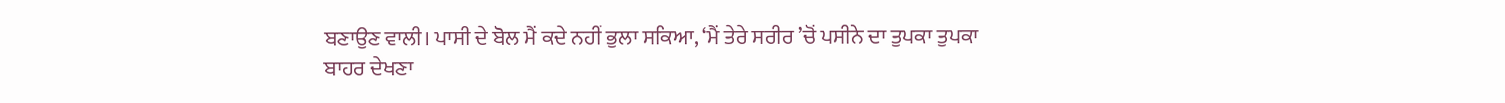ਬਣਾਉਣ ਵਾਲੀ। ਪਾਸੀ ਦੇ ਬੋਲ ਮੈਂ ਕਦੇ ਨਹੀਂ ਭੁਲਾ ਸਕਿਆ, ‘ਮੈਂ ਤੇਰੇ ਸਰੀਰ ’ਚੋਂ ਪਸੀਨੇ ਦਾ ਤੁਪਕਾ ਤੁਪਕਾ ਬਾਹਰ ਦੇਖਣਾ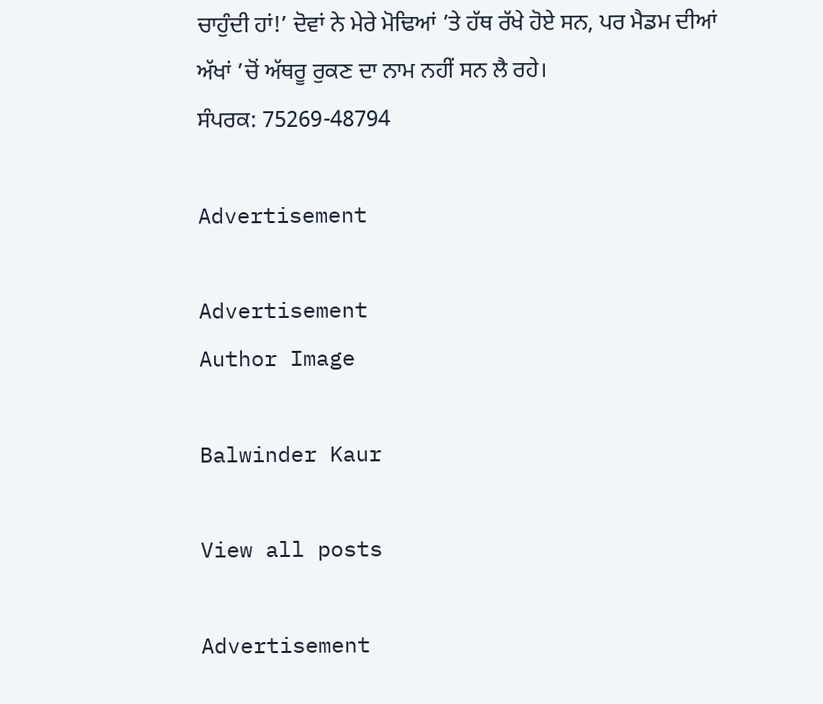ਚਾਹੁੰਦੀ ਹਾਂ!’ ਦੋਵਾਂ ਨੇ ਮੇਰੇ ਮੋਢਿਆਂ ’ਤੇ ਹੱਥ ਰੱਖੇ ਹੋਏ ਸਨ, ਪਰ ਮੈਡਮ ਦੀਆਂ ਅੱਖਾਂ ’ਚੋਂ ਅੱਥਰੂ ਰੁਕਣ ਦਾ ਨਾਮ ਨਹੀਂ ਸਨ ਲੈ ਰਹੇ।
ਸੰਪਰਕ: 75269-48794

Advertisement

Advertisement
Author Image

Balwinder Kaur

View all posts

Advertisement